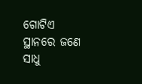ଗୋଟିଏ ସ୍ଥାନରେ ଜଣେ ସାଧୁ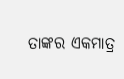ତାଙ୍କର ଏକମାତ୍ର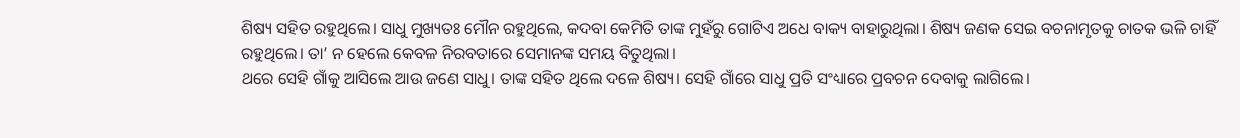ଶିଷ୍ୟ ସହିତ ରହୁଥିଲେ। ସାଧୁ ମୁଖ୍ୟତଃ ମୌନ ରହୁଥିଲେ, କଦବା କେମିତି ତାଙ୍କ ମୁହଁରୁ ଗୋଟିଏ ଅଧେ ବାକ୍ୟ ବାହାରୁଥିଲା। ଶିଷ୍ୟ ଜଣକ ସେଇ ବଚନାମୃତକୁ ଚାତକ ଭଳି ଚାହିଁ ରହୁଥିଲେ। ତା’ ନ ହେଲେ କେବଳ ନିରବତାରେ ସେମାନଙ୍କ ସମୟ ବିତୁଥିଲା।
ଥରେ ସେହି ଗାଁକୁ ଆସିଲେ ଆଉ ଜଣେ ସାଧୁ। ତାଙ୍କ ସହିତ ଥିଲେ ଦଳେ ଶିଷ୍ୟ। ସେହି ଗାଁରେ ସାଧୁ ପ୍ରତି ସଂଧ୍ୟାରେ ପ୍ରବଚନ ଦେବାକୁ ଲାଗିଲେ।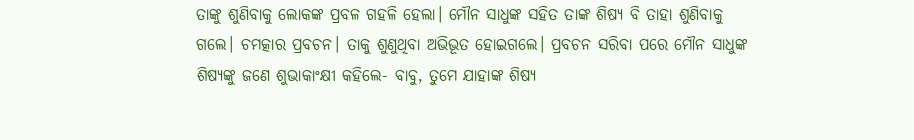ତାଙ୍କୁ ଶୁଣିବାକୁ ଲୋକଙ୍କ ପ୍ରବଳ ଗହଳି ହେଲା। ମୌନ ସାଧୁଙ୍କ ସହିତ ତାଙ୍କ ଶିଷ୍ୟ ବି ତାହା ଶୁଣିବାକୁ ଗଲେ। ଚମତ୍କାର ପ୍ରବଚନ। ତାକୁ ଶୁଣୁଥିବା ଅଭିଭୂତ ହୋଇଗଲେ। ପ୍ରବଚନ ସରିବା ପରେ ମୌନ ସାଧୁଙ୍କ ଶିଷ୍ୟଙ୍କୁ ଜଣେ ଶୁଭାକାଂକ୍ଷୀ କହିଲେ- ବାବୁ, ତୁମେ ଯାହାଙ୍କ ଶିଷ୍ୟ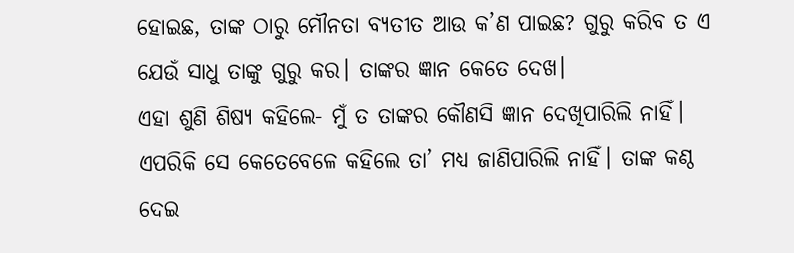ହୋଇଛ, ତାଙ୍କ ଠାରୁ ମୌନତା ବ୍ୟତୀତ ଆଉ କ’ଣ ପାଇଛ? ଗୁରୁ କରିବ ତ ଏ ଯେଉଁ ସାଧୁ ତାଙ୍କୁ ଗୁରୁ କର। ତାଙ୍କର ଜ୍ଞାନ କେତେ ଦେଖ।
ଏହା ଶୁଣି ଶିଷ୍ୟ କହିଲେ- ମୁଁ ତ ତାଙ୍କର କୌଣସି ଜ୍ଞାନ ଦେଖିପାରିଲି ନାହିଁ। ଏପରିକି ସେ କେତେବେଳେ କହିଲେ ତା’ ମଧ୍ୟ ଜାଣିପାରିଲି ନାହିଁ। ତାଙ୍କ କଣ୍ଠ ଦେଇ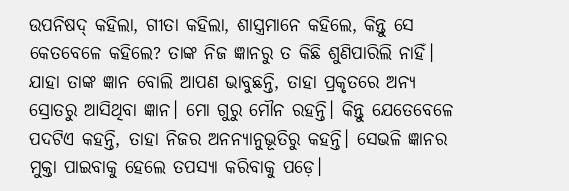ଉପନିଷଦ୍ କହିଲା, ଗୀତା କହିଲା, ଶାସ୍ତ୍ରମାନେ କହିଲେ, କିନ୍ତୁ ସେ କେତବେଳେ କହିଲେ? ତାଙ୍କ ନିଜ ଜ୍ଞାନରୁ ତ କିଛି ଶୁଣିପାରିଲି ନାହିଁ। ଯାହା ତାଙ୍କ ଜ୍ଞାନ ବୋଲି ଆପଣ ଭାବୁଛନ୍ତି, ତାହା ପ୍ରକୃତରେ ଅନ୍ୟ ସ୍ରୋତରୁ ଆସିଥିବା ଜ୍ଞାନ। ମୋ ଗୁରୁ ମୌନ ରହନ୍ତି। କିନ୍ତୁ ଯେତେବେଳେ ପଦଟିଏ କହନ୍ତି, ତାହା ନିଜର ଅନନ୍ୟାନୁଭୂତିରୁ କହନ୍ତି। ସେଭଳି ଜ୍ଞାନର ମୁକ୍ତା ପାଇବାକୁ ହେଲେ ତପସ୍ୟା କରିବାକୁ ପଡ଼େ।